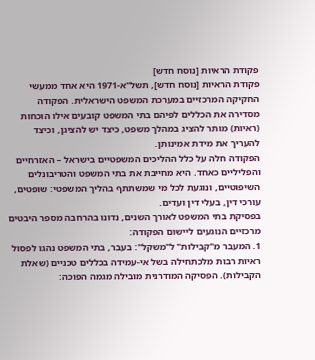פקודת הראיות [נוסח חדש]
פקודת הראיות [נוסח חדש], תשל"א-1971 היא אחד ממעשי החקיקה המרכזיים במערכת המשפט הישראלית. הפקודה מסדירה את הכללים לפיהם בתי המשפט קובעים אילו הוכחות (ראיות) מותר להציג במהלך משפט, כיצד יש להציגן, וכיצד להעריך את מידת אמינותן.
הפקודה חלה על כלל ההליכים המשפטיים בישראל – האזרחיים והפליליים כאחד. היא מחייבת את בתי המשפט והטריבונלים השיפוטיים, ונוגעת לכל מי שמשתתף בהליך המשפטי: שופטים, עורכי דין, בעלי דין ועדים.
בפסיקת בתי המשפט לאורך השנים, נדונו בהרחבה מספר היבטים מרכזיים הנוגעים ליישום הפקודה:
1. המעבר מ"קבילות" ל"משקל": בעבר, בתי המשפט נהגו לפסול ראיות רבות מלכתחילה בשל אי-עמידה בכללים טכניים (שאלת הקבילות). הפסיקה המודרנית מובילה מגמה הפוכה: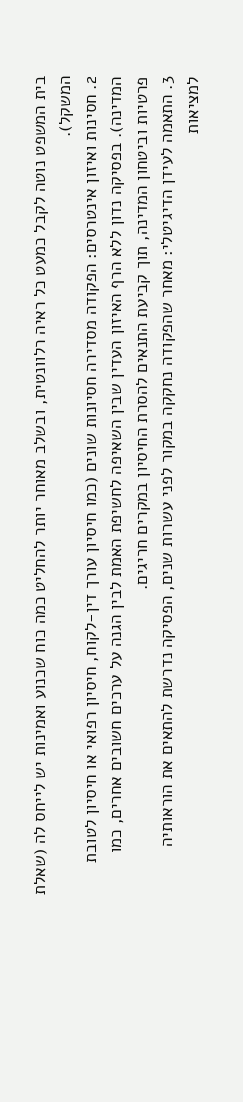בית המשפט נוטה לקבל כמעט כל ראיה רלוונטית, ובשלב מאוחר יותר להחליט כמה כוח שכנוע ואמינות יש לייחס לה (שאלת המשקל).
2. חסינות ואיזון אינטרסים: הפקודה מסדירה חסיונות שונים (כמו חיסיון עורך דין-לקוח, חיסיון רפואי או חיסיון לטובת המדינה). בפסיקה נדון ללא הרף האיזון העדין שבין השאיפה לחשיפת האמת לבין הגנה על ערכים חשובים אחרים, כמו פרטיות וביטחון המדינה, תוך קביעת התנאים להסרת החיסיון במקרים חריגים.
3. התאמה לעידן הדיגיטלי: מאחר שהפקודה נחקקה במקור לפני עשרות שנים, הפסיקה נדרשת להתאים את הוראותיה למציאות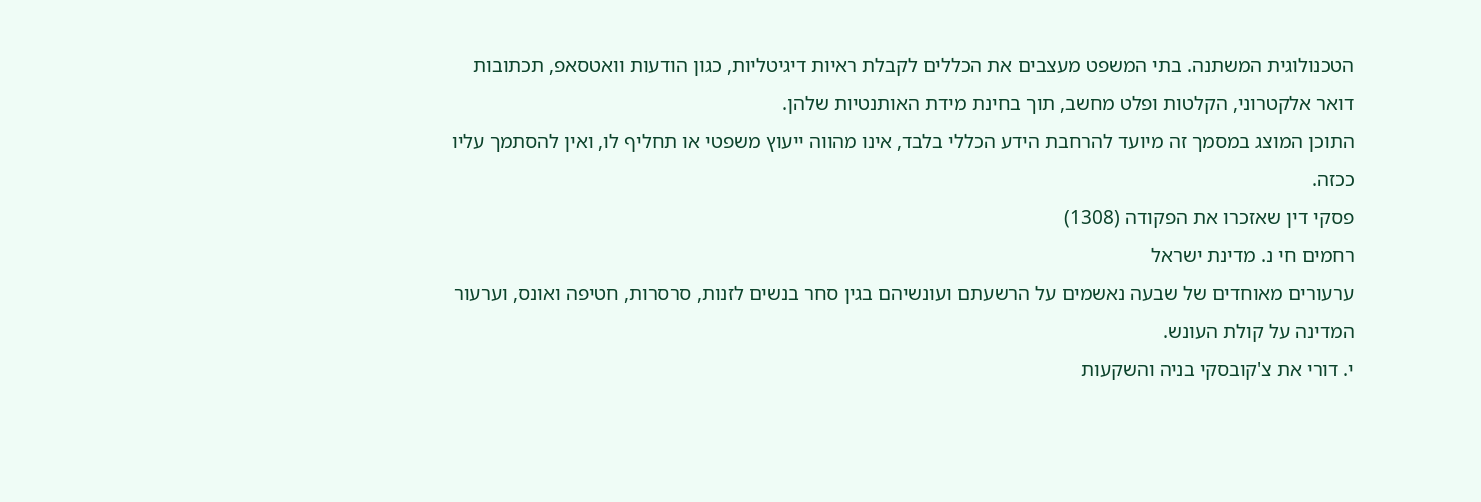הטכנולוגית המשתנה. בתי המשפט מעצבים את הכללים לקבלת ראיות דיגיטליות, כגון הודעות וואטסאפ, תכתובות דואר אלקטרוני, הקלטות ופלט מחשב, תוך בחינת מידת האותנטיות שלהן.
התוכן המוצג במסמך זה מיועד להרחבת הידע הכללי בלבד, אינו מהווה ייעוץ משפטי או תחליף לו, ואין להסתמך עליו ככזה.
פסקי דין שאזכרו את הפקודה (1308)
רחמים חי נ. מדינת ישראל
ערעורים מאוחדים של שבעה נאשמים על הרשעתם ועונשיהם בגין סחר בנשים לזנות, סרסרות, חטיפה ואונס, וערעור המדינה על קולת העונש.
י. דורי את צ'קובסקי בניה והשקעות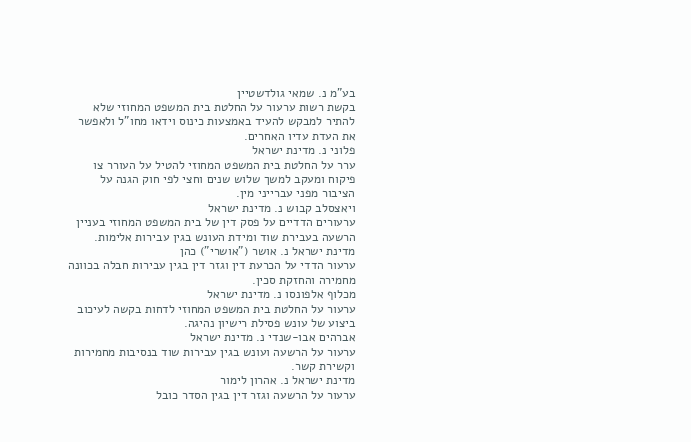בע"מ נ. שמאי גולדשטיין
בקשת רשות ערעור על החלטת בית המשפט המחוזי שלא להתיר למבקש להעיד באמצעות כינוס וידאו מחו"ל ולאפשר את העדת עדיו האחרים.
פלוני נ. מדינת ישראל
ערר על החלטת בית המשפט המחוזי להטיל על העורר צו פיקוח ומעקב למשך שלוש שנים וחצי לפי חוק הגנה על הציבור מפני עברייני מין.
ויאצסלב קבוש נ. מדינת ישראל
ערעורים הדדיים על פסק דין של בית המשפט המחוזי בעניין הרשעה בעבירת שוד ומידת העונש בגין עבירות אלימות.
מדינת ישראל נ. אושר ("אושרי") כהן
ערעור הדדי על הכרעת דין וגזר דין בגין עבירות חבלה בכוונה מחמירה והחזקת סכין.
מכלוף אלפונסו נ. מדינת ישראל
ערעור על החלטת בית המשפט המחוזי לדחות בקשה לעיכוב ביצוע של עונש פסילת רישיון נהיגה.
אברהים אבו-שנדי נ. מדינת ישראל
ערעור על הרשעה ועונש בגין עבירות שוד בנסיבות מחמירות וקשירת קשר.
מדינת ישראל נ. אהרון לימור
ערעור על הרשעה וגזר דין בגין הסדר כובל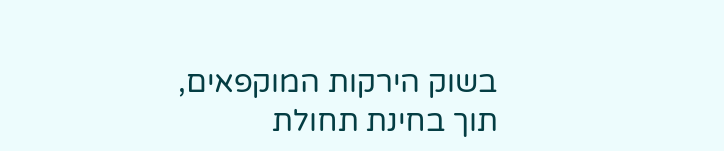בשוק הירקות המוקפאים, תוך בחינת תחולת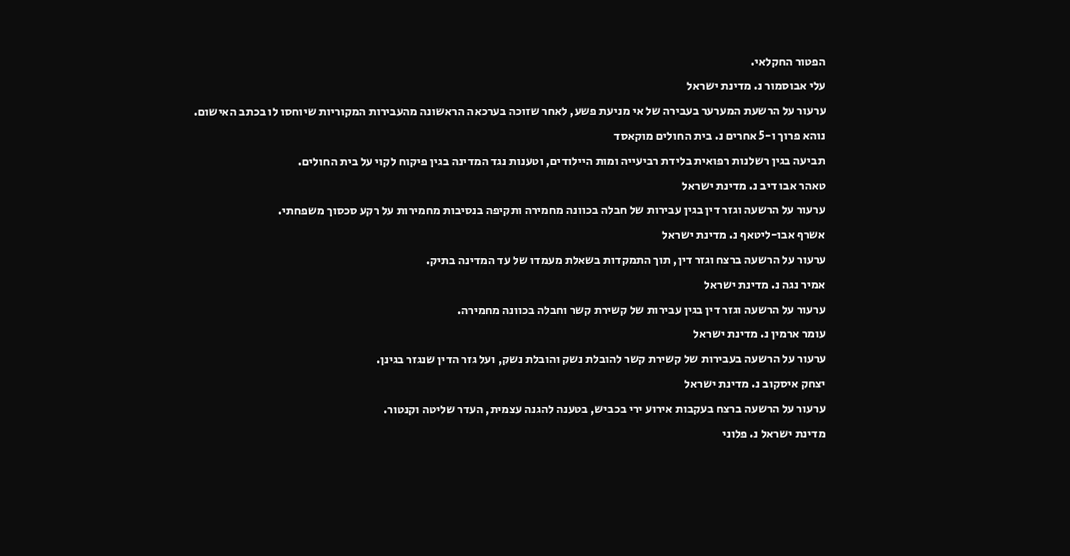הפטור החקלאי.
עלי אבוסמור נ. מדינת ישראל
ערעור על הרשעת המערער בעבירה של אי מניעת פשע, לאחר שזוכה בערכאה הראשונה מהעבירות המקוריות שיוחסו לו בכתב האישום.
נוהא פרוך ו-5 אחרים נ. בית החולים מוקאסד
תביעה בגין רשלנות רפואית בלידת רביעייה ומות היילודים, וטענות נגד המדינה בגין פיקוח לקוי על בית החולים.
טאהר אבו דיב נ. מדינת ישראל
ערעור על הרשעה וגזר דין בגין עבירות של חבלה בכוונה מחמירה ותקיפה בנסיבות מחמירות על רקע סכסוך משפחתי.
אשרף אבו-ליטאף נ. מדינת ישראל
ערעור על הרשעה ברצח וגזר דין, תוך התמקדות בשאלת מעמדו של עד המדינה בתיק.
אמיר נגה נ. מדינת ישראל
ערעור על הרשעה וגזר דין בגין עבירות של קשירת קשר וחבלה בכוונה מחמירה.
עומר ארמין נ. מדינת ישראל
ערעור על הרשעה בעבירות של קשירת קשר להובלת נשק והובלת נשק, ועל גזר הדין שנגזר בגינן.
יצחק איסקוב נ. מדינת ישראל
ערעור על הרשעה ברצח בעקבות אירוע ירי בכביש, בטענה להגנה עצמית, העדר שליטה וקנטור.
מדינת ישראל נ. פלוני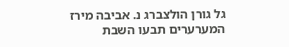גל גורן הולצברג נ. אביבה מירז
המערערים תבעו השבת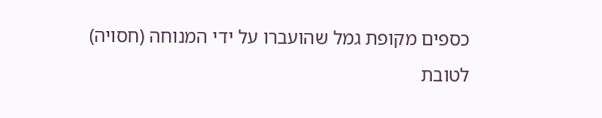כספים מקופת גמל שהועברו על ידי המנוחה (חסויה) לטובת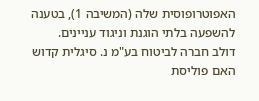האפוטרופוסית שלה (המשיבה 1), בטענה להשפעה בלתי הוגנת וניגוד עניינים.
דולב חברה לביטוח בע"מ נ. סיגלית קדוש
האם פוליסת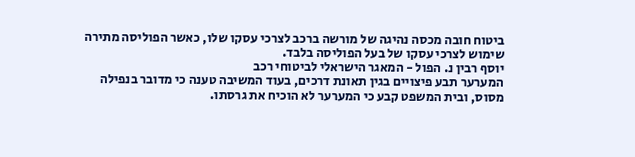ביטוח חובה מכסה נהיגה של מורשה ברכב לצרכי עסקו שלו, כאשר הפוליסה מתירה שימוש לצרכי עסקו של בעל הפוליסה בלבד.
יוסף רבין נ. הפול - המאגר הישראלי לביטוחי רכב
המערער תבע פיצויים בגין תאונת דרכים, בעוד המשיבה טענה כי מדובר בנפילה מסוס, ובית המשפט קבע כי המערער לא הוכיח את גרסתו.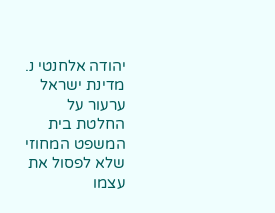יהודה אלחנטי נ. מדינת ישראל
ערעור על החלטת בית המשפט המחוזי שלא לפסול את עצמו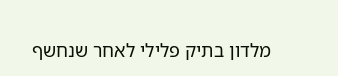מלדון בתיק פלילי לאחר שנחשף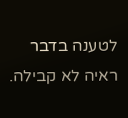לטענה בדבר ראיה לא קבילה.